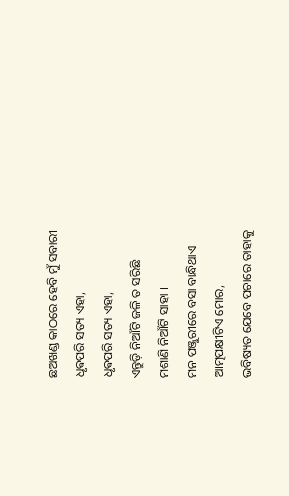ଛଅଖଣ୍ଡ କାଠରେ ହେବି ମୁଁ ସବାରୀ
ଧୃଵପରି ସତ୍ୟ ଏହା,
ଧୃଵପରି ସତ୍ୟ ଏହା,
ଏନ୍ତୁଡ଼ି ନିଆଁଟି ଜଳି ତ ସରିଛି
ମଶାଣି ନିଆଁଟି ସାହା ।
ମନ ପଞ୍ଜୁରୀରେ ବସା ବାନ୍ଧିଥାଏ
ଆତ୍ମପକ୍ଷୀଟିଏ ମୋର,
ଭବିଷ୍ୟତ ଯେବେ ପଚାରେ ତାହାକୁ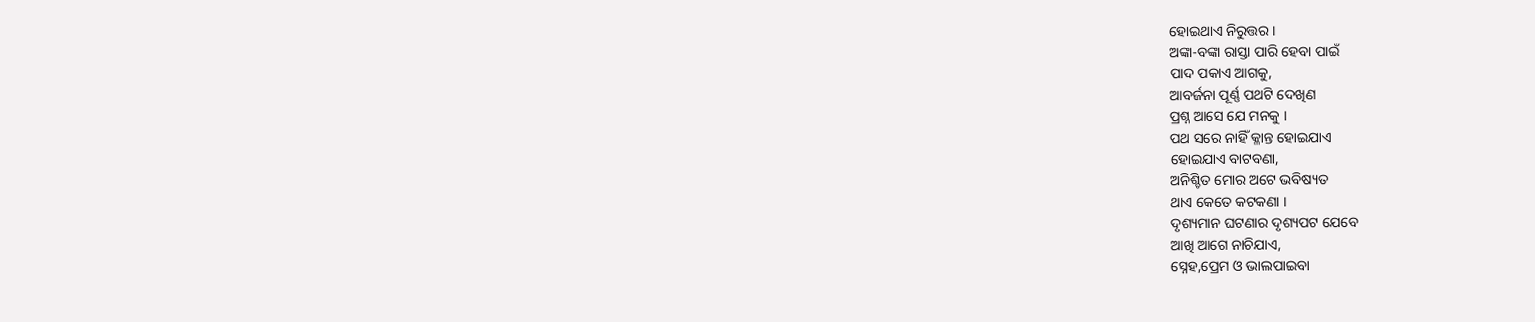ହୋଇଥାଏ ନିରୁତ୍ତର ।
ଅଙ୍କା-ବଙ୍କା ରାସ୍ତା ପାରି ହେବା ପାଇଁ
ପାଦ ପକାଏ ଆଗକୁ,
ଆବର୍ଜନା ପୂର୍ଣ୍ଣ ପଥଟି ଦେଖିଣ
ପ୍ରଶ୍ନ ଆସେ ଯେ ମନକୁ ।
ପଥ ସରେ ନାହିଁ କ୍ଳାନ୍ତ ହୋଇଯାଏ
ହୋଇଯାଏ ବାଟବଣା,
ଅନିଶ୍ଚିତ ମୋର ଅଟେ ଭବିଷ୍ୟତ
ଥାଏ କେତେ କଟକଣା ।
ଦୃଶ୍ୟମାନ ଘଟଣାର ଦୃଶ୍ୟପଟ ଯେବେ
ଆଖି ଆଗେ ନାଚିଯାଏ,
ସ୍ନେହ,ପ୍ରେମ ଓ ଭାଲପାଇବା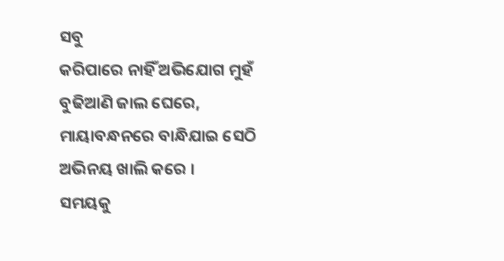ସବୁ
କରିପାରେ ନାହିଁ ଅଭିଯୋଗ ମୁହଁ
ବୁଢିଆଣି ଜାଲ ଘେରେ,
ମାୟାବନ୍ଧନରେ ବାନ୍ଧିଯାଇ ସେଠି
ଅଭିନୟ ଖାଲି କରେ ।
ସମୟକୁ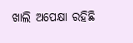ଖାଲି ଅପେକ୍ଷା ରହିଛି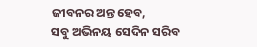ଜୀବନର ଅନ୍ତ ହେବ,
ସବୁ ଅଭିନୟ ସେଦିନ ସରିବ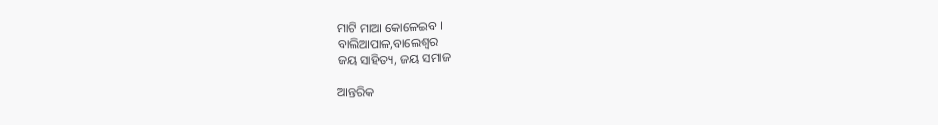ମାଟି ମାଆ କୋଳେଇବ ।
ବାଲିଆପାଳ,ବାଲେଶ୍ୱର
ଜୟ ସାହିତ୍ୟ, ଜୟ ସମାଜ

ଆନ୍ତରିକ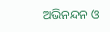ଅଭିନନ୍ଦନ ଓ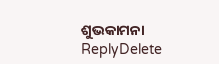ଶୁଭକାମନା
ReplyDelete